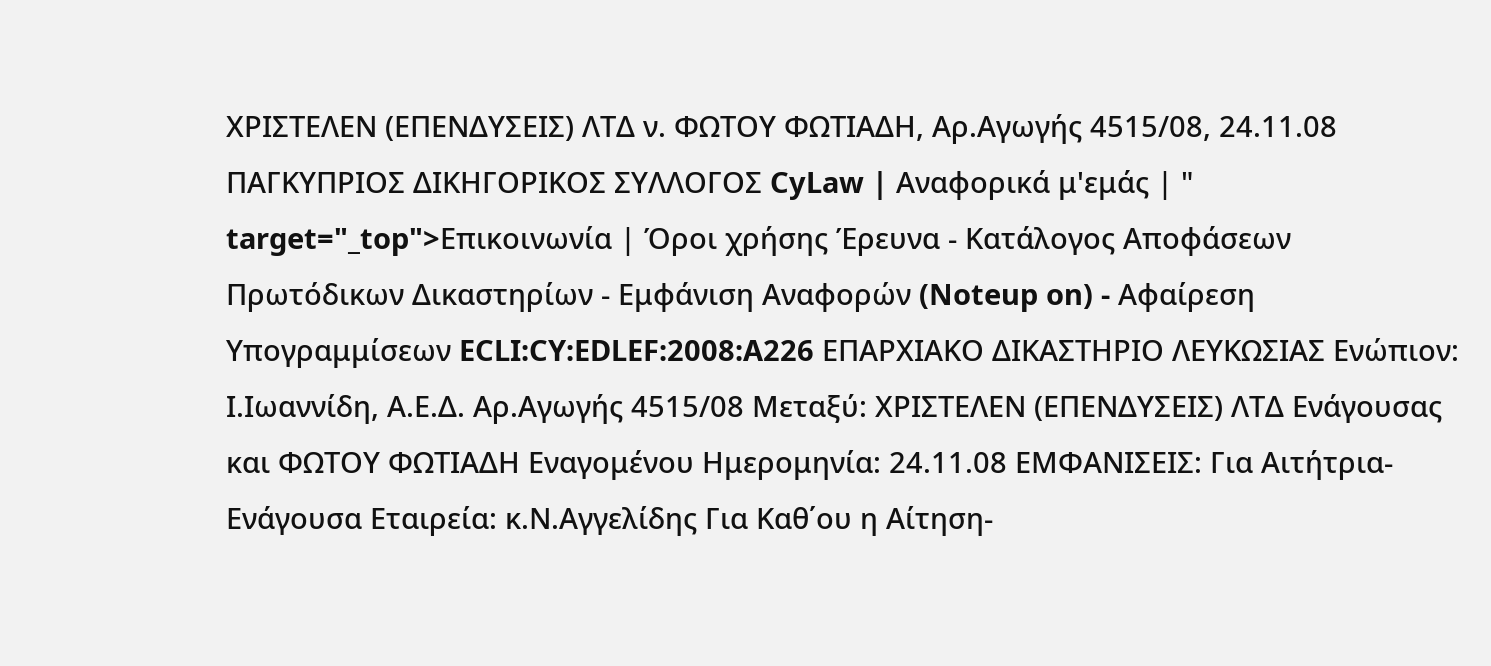ΧΡΙΣΤΕΛΕΝ (ΕΠΕΝΔΥΣΕΙΣ) ΛΤΔ ν. ΦΩΤΟΥ ΦΩΤΙΑΔΗ, Αρ.Αγωγής 4515/08, 24.11.08 ΠΑΓΚΥΠΡΙΟΣ ΔΙΚΗΓΟΡΙΚΟΣ ΣΥΛΛΟΓΟΣ CyLaw | Αναφορικά μ'εμάς | " target="_top">Επικοινωνία | Όροι χρήσης Έρευνα - Κατάλογος Αποφάσεων Πρωτόδικων Δικαστηρίων - Εμφάνιση Αναφορών (Noteup on) - Αφαίρεση Υπογραμμίσεων ECLI:CY:EDLEF:2008:A226 EΠΑΡΧΙΑΚΟ ΔΙΚΑΣΤΗΡΙΟ ΛΕΥΚΩΣΙΑΣ Ενώπιον: Ι.Ιωαννίδη, Α.Ε.Δ. Αρ.Αγωγής 4515/08 Μεταξύ: ΧΡΙΣΤΕΛΕΝ (ΕΠΕΝΔΥΣΕΙΣ) ΛΤΔ Ενάγουσας και ΦΩΤΟΥ ΦΩΤΙΑΔΗ Εναγομένου Ημερομηνία: 24.11.08 ΕΜΦΑΝΙΣΕΙΣ: Για Aιτήτρια-Eνάγουσα Eταιρεία: κ.Ν.Αγγελίδης Για Kαθ΄ου η Aίτηση-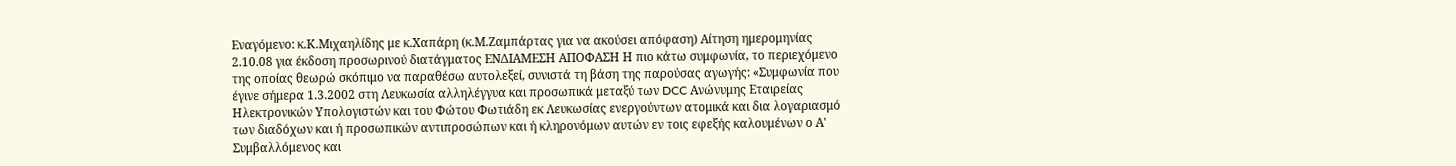Eναγόμενο: κ.Κ.Μιχαηλίδης με κ.Χαπάρη (κ.Μ.Ζαμπάρτας για να ακούσει απόφαση) Αίτηση ημερομηνίας 2.10.08 για έκδοση προσωρινού διατάγματος ΕΝΔΙΑΜΕΣΗ ΑΠΟΦΑΣΗ Η πιο κάτω συμφωνία, το περιεχόμενο της οποίας θεωρώ σκόπιμο να παραθέσω αυτολεξεί, συνιστά τη βάση της παρούσας αγωγής: «Συμφωνία που έγινε σήμερα 1.3.2002 στη Λευκωσία αλληλέγγυα και προσωπικά μεταξύ των DCC Ανώνυμης Εταιρείας Ηλεκτρονικών Υπολογιστών και του Φώτου Φωτιάδη εκ Λευκωσίας ενεργούντων ατομικά και δια λογαριασμό των διαδόχων και ή προσωπικών αντιπροσώπων και ή κληρονόμων αυτών εν τοις εφεξής καλουμένων ο Α' Συμβαλλόμενος και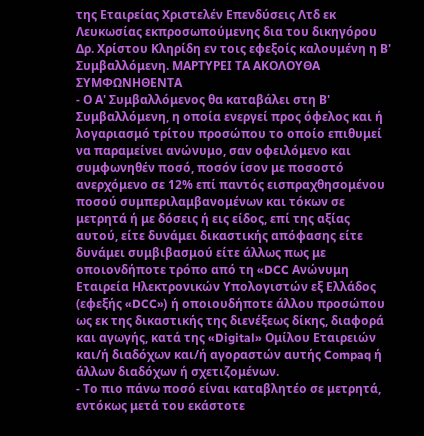της Εταιρείας Χριστελέν Επενδύσεις Λτδ εκ Λευκωσίας εκπροσωπούμενης δια του δικηγόρου Δρ. Χρίστου Κληρίδη εν τοις εφεξοίς καλουμένη η Β' Συμβαλλόμενη. ΜΑΡΤΥΡΕΙ ΤΑ ΑΚΟΛΟΥΘΑ ΣΥΜΦΩΝΗΘΕΝΤΑ
- Ο Α' Συμβαλλόμενος θα καταβάλει στη Β' Συμβαλλόμενη, η οποία ενεργεί προς όφελος και ή λογαριασμό τρίτου προσώπου το οποίο επιθυμεί να παραμείνει ανώνυμο, σαν οφειλόμενο και συμφωνηθέν ποσό, ποσόν ίσον με ποσοστό ανερχόμενο σε 12% επί παντός εισπραχθησομένου ποσού συμπεριλαμβανομένων και τόκων σε μετρητά ή με δόσεις ή εις είδος, επί της αξίας αυτού, είτε δυνάμει δικαστικής απόφασης είτε δυνάμει συμβιβασμού είτε άλλως πως με οποιονδήποτε τρόπο από τη «DCC Ανώνυμη Εταιρεία Ηλεκτρονικών Υπολογιστών εξ Ελλάδος (εφεξής «DCC») ή οποιουδήποτε άλλου προσώπου ως εκ της δικαστικής της διενέξεως δίκης, διαφορά και αγωγής, κατά της «Digital» Oμίλου Εταιρειών και/ή διαδόχων και/ή αγοραστών αυτής Compaq ή άλλων διαδόχων ή σχετιζομένων.
- Το πιο πάνω ποσό είναι καταβλητέο σε μετρητά, εντόκως μετά του εκάστοτε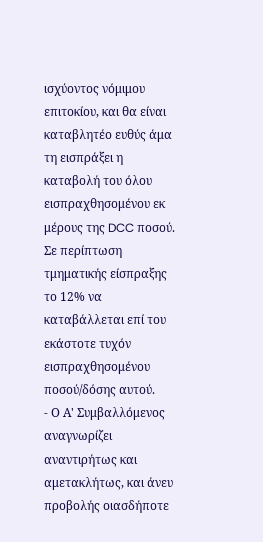ισχύοντος νόμιμου επιτοκίου, και θα είναι καταβλητέο ευθύς άμα τη εισπράξει η καταβολή του όλου εισπραχθησομένου εκ μέρους της DCC ποσού. Σε περίπτωση τμηματικής είσπραξης το 12% να καταβάλλεται επί του εκάστοτε τυχόν εισπραχθησομένου ποσού/δόσης αυτού.
- Ο Α' Συμβαλλόμενος αναγνωρίζει αναντιρήτως και αμετακλήτως, και άνευ προβολής οιασδήποτε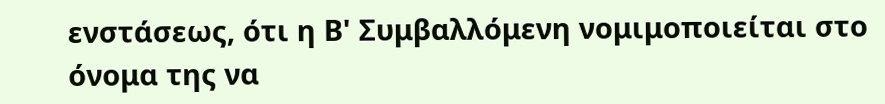ενστάσεως, ότι η Β' Συμβαλλόμενη νομιμοποιείται στο όνομα της να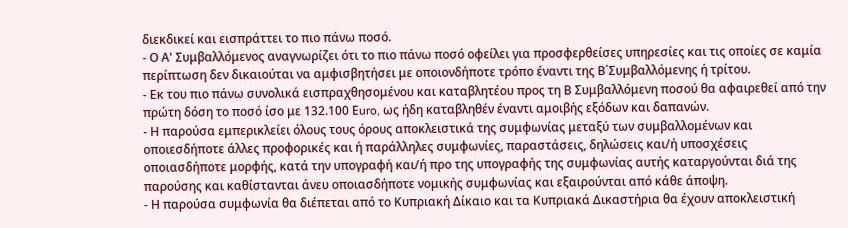διεκδικεί και εισπράττει το πιο πάνω ποσό.
- Ο Α' Συμβαλλόμενος αναγνωρίζει ότι το πιο πάνω ποσό οφείλει για προσφερθείσες υπηρεσίες και τις οποίες σε καμία περίπτωση δεν δικαιούται να αμφισβητήσει με οποιονδήποτε τρόπο έναντι της Β΄Συμβαλλόμενης ή τρίτου.
- Εκ του πιο πάνω συνολικά εισπραχθησομένου και καταβλητέου προς τη Β Συμβαλλόμενη ποσού θα αφαιρεθεί από την πρώτη δόση το ποσό ίσο με 132.100 Εuro, ως ήδη καταβληθέν έναντι αμοιβής εξόδων και δαπανών.
- Η παρούσα εμπερικλείει όλους τους όρους αποκλειστικά της συμφωνίας μεταξύ των συμβαλλομένων και οποιεσδήποτε άλλες προφορικές και ή παράλληλες συμφωνίες, παραστάσεις, δηλώσεις και/ή υποσχέσεις οποιασδήποτε μορφής, κατά την υπογραφή και/ή προ της υπογραφής της συμφωνίας αυτής καταργούνται διά της παρούσης και καθίστανται άνευ οποιασδήποτε νομικής συμφωνίας και εξαιρούνται από κάθε άποψη.
- Η παρούσα συμφωνία θα διέπεται από το Κυπριακή Δίκαιο και τα Κυπριακά Δικαστήρια θα έχουν αποκλειστική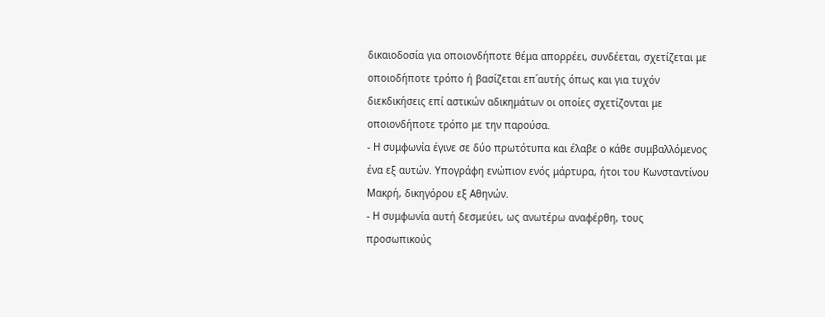δικαιοδοσία για οποιονδήποτε θέμα απορρέει, συνδέεται, σχετίζεται με οποιοδήποτε τρόπο ή βασίζεται επ΄αυτής όπως και για τυχόν διεκδικήσεις επί αστικών αδικημάτων οι οποίες σχετίζονται με οποιονδήποτε τρόπο με την παρούσα.
- Η συμφωνία έγινε σε δύο πρωτότυπα και έλαβε ο κάθε συμβαλλόμενος ένα εξ αυτών. Υπογράφη ενώπιον ενός μάρτυρα, ήτοι του Κωνσταντίνου Μακρή, δικηγόρου εξ Αθηνών.
- Η συμφωνία αυτή δεσμεύει, ως ανωτέρω αναφέρθη, τους προσωπικούς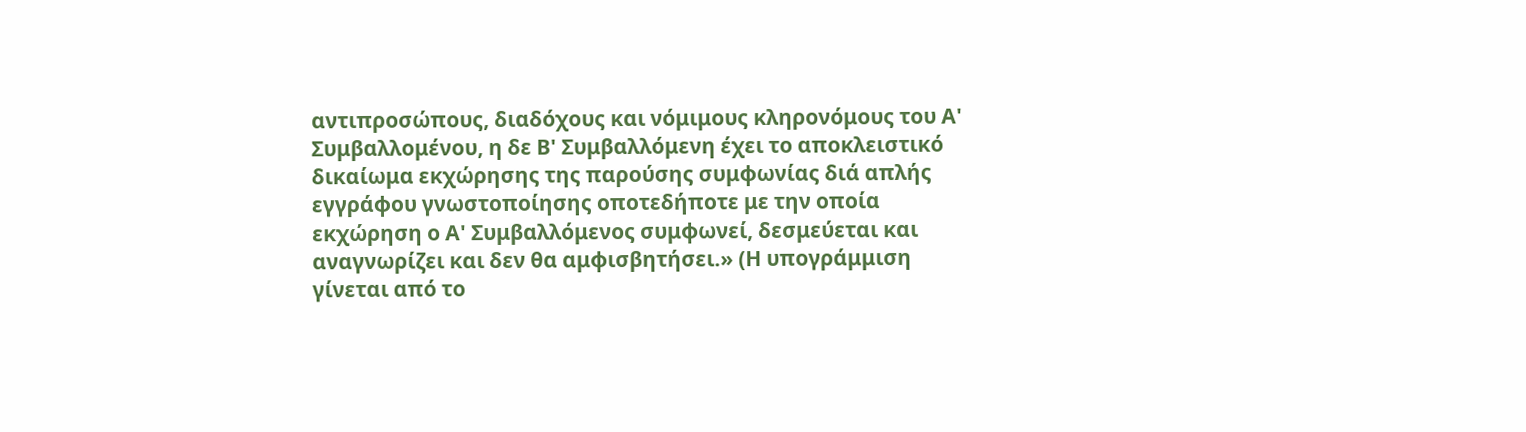αντιπροσώπους, διαδόχους και νόμιμους κληρονόμους του Α' Συμβαλλομένου, η δε Β' Συμβαλλόμενη έχει το αποκλειστικό δικαίωμα εκχώρησης της παρούσης συμφωνίας διά απλής εγγράφου γνωστοποίησης οποτεδήποτε με την οποία εκχώρηση ο Α' Συμβαλλόμενος συμφωνεί, δεσμεύεται και αναγνωρίζει και δεν θα αμφισβητήσει.» (Η υπογράμμιση γίνεται από το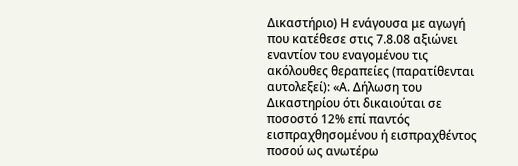Δικαστήριο) Η ενάγουσα με αγωγή που κατέθεσε στις 7.8.08 αξιώνει εναντίον του εναγομένου τις ακόλουθες θεραπείες (παρατίθενται αυτολεξεί): «Α. Δήλωση του Δικαστηρίου ότι δικαιούται σε ποσοστό 12% επί παντός εισπραχθησομένου ή εισπραχθέντος ποσού ως ανωτέρω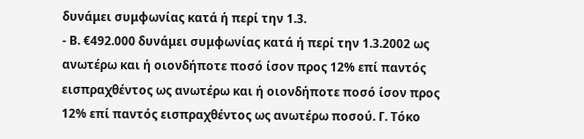δυνάμει συμφωνίας κατά ή περί την 1.3.
- Β. €492.000 δυνάμει συμφωνίας κατά ή περί την 1.3.2002 ως ανωτέρω και ή οιονδήποτε ποσό ίσον προς 12% επί παντός εισπραχθέντος ως ανωτέρω και ή οιονδήποτε ποσό ίσον προς 12% επί παντός εισπραχθέντος ως ανωτέρω ποσού. Γ. Τόκο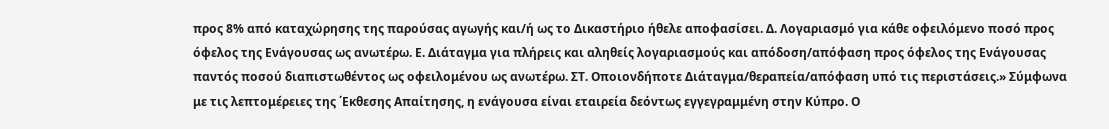προς 8% από καταχώρησης της παρούσας αγωγής και/ή ως το Δικαστήριο ήθελε αποφασίσει. Δ. Λογαριασμό για κάθε οφειλόμενο ποσό προς όφελος της Ενάγουσας ως ανωτέρω. Ε. Διάταγμα για πλήρεις και αληθείς λογαριασμούς και απόδοση/απόφαση προς όφελος της Ενάγουσας παντός ποσού διαπιστωθέντος ως οφειλομένου ως ανωτέρω. ΣΤ. Οποιονδήποτε Διάταγμα/θεραπεία/απόφαση υπό τις περιστάσεις.» Σύμφωνα με τις λεπτομέρειες της ΄Εκθεσης Απαίτησης, η ενάγουσα είναι εταιρεία δεόντως εγγεγραμμένη στην Κύπρο. Ο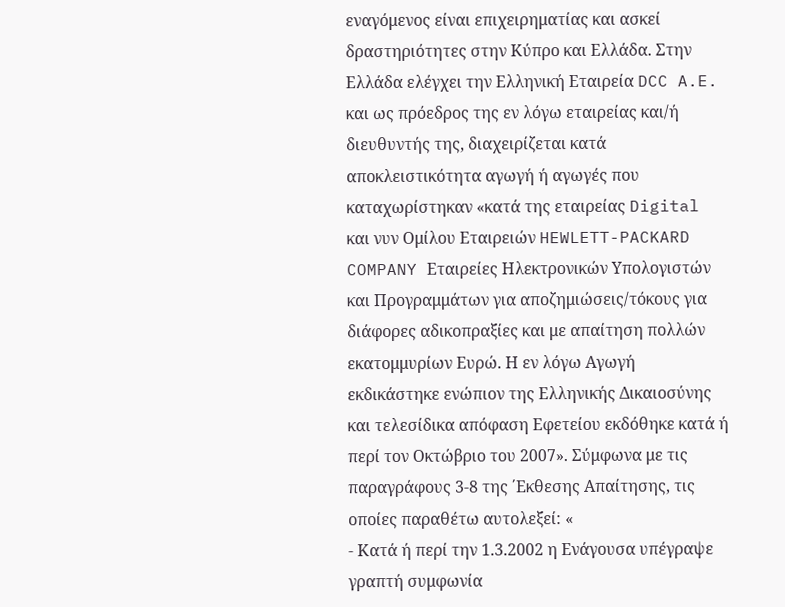εναγόμενος είναι επιχειρηματίας και ασκεί δραστηριότητες στην Κύπρο και Ελλάδα. Στην Ελλάδα ελέγχει την Ελληνική Εταιρεία DCC A.E. και ως πρόεδρος της εν λόγω εταιρείας και/ή διευθυντής της, διαχειρίζεται κατά αποκλειστικότητα αγωγή ή αγωγές που καταχωρίστηκαν «κατά της εταιρείας Digital και νυν Ομίλου Εταιρειών HEWLETT-PACKARD COMPANY Εταιρείες Ηλεκτρονικών Υπολογιστών και Προγραμμάτων για αποζημιώσεις/τόκους για διάφορες αδικοπραξίες και με απαίτηση πολλών εκατομμυρίων Ευρώ. Η εν λόγω Αγωγή εκδικάστηκε ενώπιον της Ελληνικής Δικαιοσύνης και τελεσίδικα απόφαση Εφετείου εκδόθηκε κατά ή περί τον Οκτώβριο του 2007». Σύμφωνα με τις παραγράφους 3-8 της ΄Εκθεσης Απαίτησης, τις οποίες παραθέτω αυτολεξεί: «
- Κατά ή περί την 1.3.2002 η Ενάγουσα υπέγραψε γραπτή συμφωνία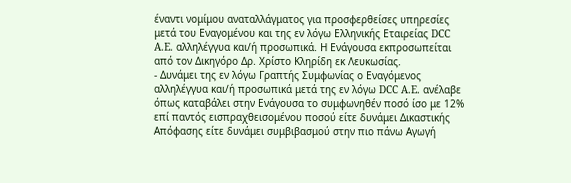έναντι νομίμου αναταλλάγματος για προσφερθείσες υπηρεσίες μετά του Εναγομένου και της εν λόγω Ελληνικής Εταιρείας DCC A.E. αλληλέγγυα και/ή προσωπικά. Η Ενάγουσα εκπροσωπείται από τον Δικηγόρο Δρ. Χρίστο Κληρίδη εκ Λευκωσίας.
- Δυνάμει της εν λόγω Γραπτής Συμφωνίας ο Εναγόμενος αλληλέγγυα και/ή προσωπικά μετά της εν λόγω DCC A.E. ανέλαβε όπως καταβάλει στην Ενάγουσα το συμφωνηθέν ποσό ίσο με 12% επί παντός εισπραχθεισομένου ποσού είτε δυνάμει Δικαστικής Απόφασης είτε δυνάμει συμβιβασμού στην πιο πάνω Αγωγή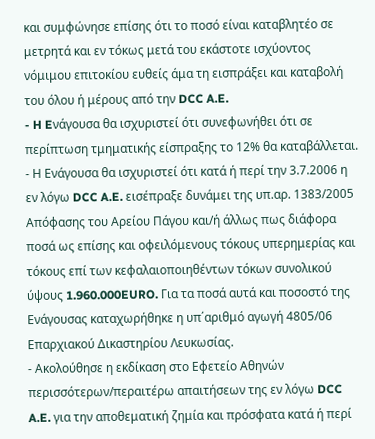και συμφώνησε επίσης ότι το ποσό είναι καταβλητέο σε μετρητά και εν τόκως μετά του εκάστοτε ισχύοντος νόμιμου επιτοκίου ευθείς άμα τη εισπράξει και καταβολή του όλου ή μέρους από την DCC A.E.
- H Eνάγουσα θα ισχυριστεί ότι συνεφωνήθει ότι σε περίπτωση τμηματικής είσπραξης το 12% θα καταβάλλεται.
- Η Ενάγουσα θα ισχυριστεί ότι κατά ή περί την 3.7.2006 η εν λόγω DCC A.E. εισέπραξε δυνάμει της υπ.αρ. 1383/2005 Απόφασης του Αρείου Πάγου και/ή άλλως πως διάφορα ποσά ως επίσης και οφειλόμενους τόκους υπερημερίας και τόκους επί των κεφαλαιοποιηθέντων τόκων συνολικού ύψους 1.960.000EURO. Για τα ποσά αυτά και ποσοστό της Ενάγουσας καταχωρήθηκε η υπ΄αριθμό αγωγή 4805/06 Επαρχιακού Δικαστηρίου Λευκωσίας.
- Ακολούθησε η εκδίκαση στο Εφετείο Αθηνών περισσότερων/περαιτέρω απαιτήσεων της εν λόγω DCC A.E. για την αποθεματική ζημία και πρόσφατα κατά ή περί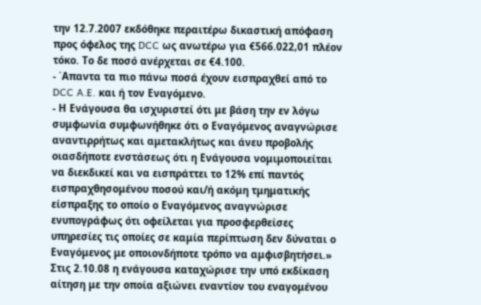την 12.7.2007 εκδόθηκε περαιτέρω δικαστική απόφαση προς όφελος της DCC ως ανωτέρω για €566.022,01 πλέον τόκο. Το δε ποσό ανέρχεται σε €4.100.
- ΄Απαντα τα πιο πάνω ποσά έχουν εισπραχθεί από το DCC A.E. και ή τον Εναγόμενο.
- Η Ενάγουσα θα ισχυριστεί ότι με βάση την εν λόγω συμφωνία συμφωνήθηκε ότι ο Εναγόμενος αναγνώρισε αναντιρρήτως και αμετακλήτως και άνευ προβολής οιασδήποτε ενστάσεως ότι η Ενάγουσα νομιμοποιείται να διεκδικεί και να εισπράττει το 12% επί παντός εισπραχθησομένου ποσού και/ή ακόμη τμηματικής είσπραξης το οποίο ο Εναγόμενος αναγνώρισε ενυπογράφως ότι οφείλεται για προσφερθείσες υπηρεσίες τις οποίες σε καμία περίπτωση δεν δύναται ο Εναγόμενος με οποιονδήποτε τρόπο να αμφισβητήσει.» Στις 2.10.08 η ενάγουσα καταχώρισε την υπό εκδίκαση αίτηση με την οποία αξιώνει εναντίον του εναγομένου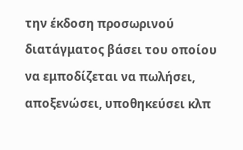την έκδοση προσωρινού διατάγματος βάσει του οποίου να εμποδίζεται να πωλήσει, αποξενώσει, υποθηκεύσει κλπ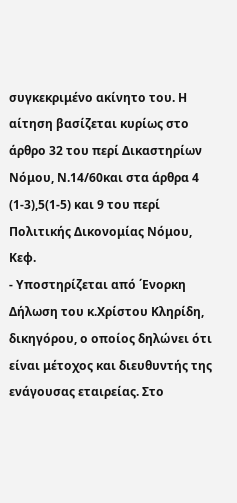συγκεκριμένο ακίνητο του. Η αίτηση βασίζεται κυρίως στο άρθρο 32 του περί Δικαστηρίων Νόμου, Ν.14/60και στα άρθρα 4 (1-3),5(1-5) και 9 του περί Πολιτικής Δικονομίας Νόμου, Κεφ.
- Υποστηρίζεται από ΄Ενορκη Δήλωση του κ.Χρίστου Κληρίδη, δικηγόρου, ο οποίος δηλώνει ότι είναι μέτοχος και διευθυντής της ενάγουσας εταιρείας. Στο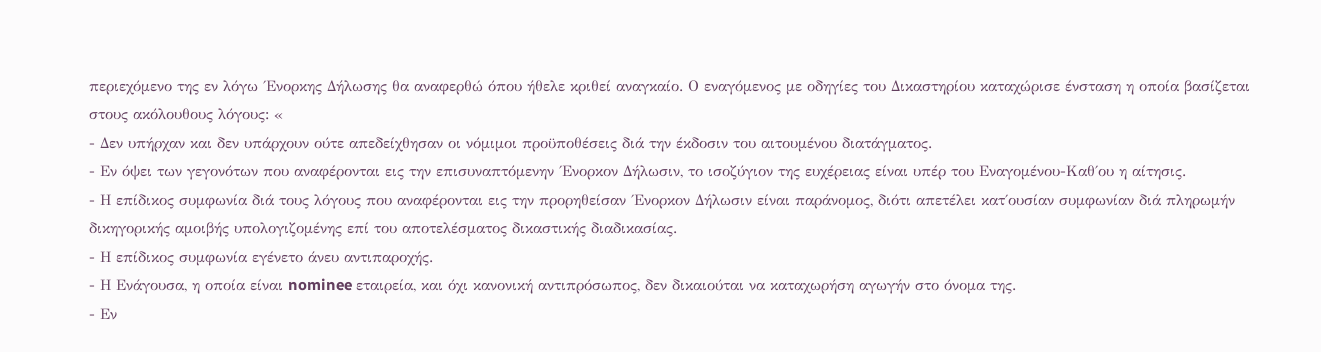περιεχόμενο της εν λόγω ΄Ενορκης Δήλωσης θα αναφερθώ όπου ήθελε κριθεί αναγκαίο. Ο εναγόμενος με οδηγίες του Δικαστηρίου καταχώρισε ένσταση η οποία βασίζεται στους ακόλουθους λόγους: «
- Δεν υπήρχαν και δεν υπάρχουν ούτε απεδείχθησαν οι νόμιμοι προϋποθέσεις διά την έκδοσιν του αιτουμένου διατάγματος.
- Εν όψει των γεγονότων που αναφέρονται εις την επισυναπτόμενην ΄Ενορκον Δήλωσιν, το ισοζύγιον της ευχέρειας είναι υπέρ του Εναγομένου-Καθ΄ου η αίτησις.
- Η επίδικος συμφωνία διά τους λόγους που αναφέρονται εις την προρηθείσαν ΄Ενορκον Δήλωσιν είναι παράνομος, διότι απετέλει κατ΄ουσίαν συμφωνίαν διά πληρωμήν δικηγορικής αμοιβής υπολογιζομένης επί του αποτελέσματος δικαστικής διαδικασίας.
- Η επίδικος συμφωνία εγένετο άνευ αντιπαροχής.
- Η Ενάγουσα, η οποία είναι nominee εταιρεία, και όχι κανονική αντιπρόσωπος, δεν δικαιούται να καταχωρήση αγωγήν στο όνομα της.
- Εν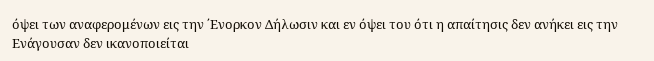όψει των αναφερομένων εις την ΄Ενορκον Δήλωσιν και εν όψει του ότι η απαίτησις δεν ανήκει εις την Ενάγουσαν δεν ικανοποιείται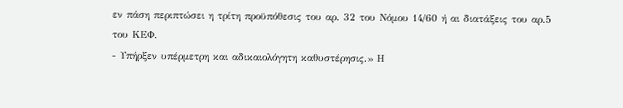εν πάση περιπτώσει η τρίτη προϋπόθεσις του αρ. 32 του Νόμου 14/60 ή αι διατάξεις του αρ.5 του ΚΕΦ.
- Υπήρξεν υπέρμετρη και αδικαιολόγητη καθυστέρησις.» Η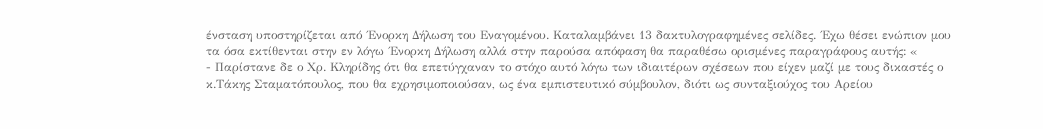ένσταση υποστηρίζεται από ΄Ενορκη Δήλωση του Εναγομένου. Καταλαμβάνει 13 δακτυλογραφημένες σελίδες. ΄Εχω θέσει ενώπιον μου τα όσα εκτίθενται στην εν λόγω ΄Ενορκη Δήλωση αλλά στην παρούσα απόφαση θα παραθέσω ορισμένες παραγράφους αυτής: «
- Παρίστανε δε ο Χρ. Κληρίδης ότι θα επετύγχαναν το στόχο αυτό λόγω των ιδιαιτέρων σχέσεων που είχεν μαζί με τους δικαστές ο κ.Τάκης Σταματόπουλος, που θα εχρησιμοποιούσαν, ως ένα εμπιστευτικό σύμβουλον, διότι ως συνταξιούχος του Αρείου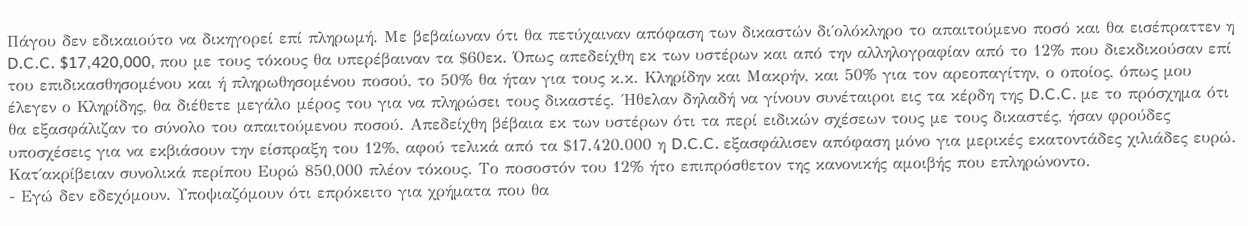Πάγου δεν εδικαιούτο να δικηγορεί επί πληρωμή. Με βεβαίωναν ότι θα πετύχαιναν απόφαση των δικαστών δι΄ολόκληρο το απαιτούμενο ποσό και θα εισέπραττεν η D.C.C. $17,420,000, που με τους τόκους θα υπερέβαιναν τα $60εκ. Όπως απεδείχθη εκ των υστέρων και από την αλληλογραφίαν από το 12% που διεκδικούσαν επί του επιδικασθησομένου και ή πληρωθησομένου ποσού, το 50% θα ήταν για τους κ.κ. Κληρίδην και Μακρήν, και 50% για τον αρεοπαγίτην, ο οποίος, όπως μου έλεγεν ο Κληρίδης, θα διέθετε μεγάλο μέρος του για να πληρώσει τους δικαστές. ΄Ηθελαν δηλαδή να γίνουν συνέταιροι εις τα κέρδη της D.C.C. με το πρόσχημα ότι θα εξασφάλιζαν το σύνολο του απαιτούμενου ποσού. Απεδείχθη βέβαια εκ των υστέρων ότι τα περί ειδικών σχέσεων τους με τους δικαστές, ήσαν φρούδες υποσχέσεις για να εκβιάσουν την είσπραξη του 12%, αφού τελικά από τα $17.420.000 η D.C.C. εξασφάλισεν απόφαση μόνο για μερικές εκατοντάδες χιλιάδες ευρώ. Κατ΄ακρίβειαν συνολικά περίπου Ευρώ 850,000 πλέον τόκους. Το ποσοστόν του 12% ήτο επιπρόσθετον της κανονικής αμοιβής που επληρώνοντο.
- Εγώ δεν εδεχόμουν. Υποψιαζόμουν ότι επρόκειτο για χρήματα που θα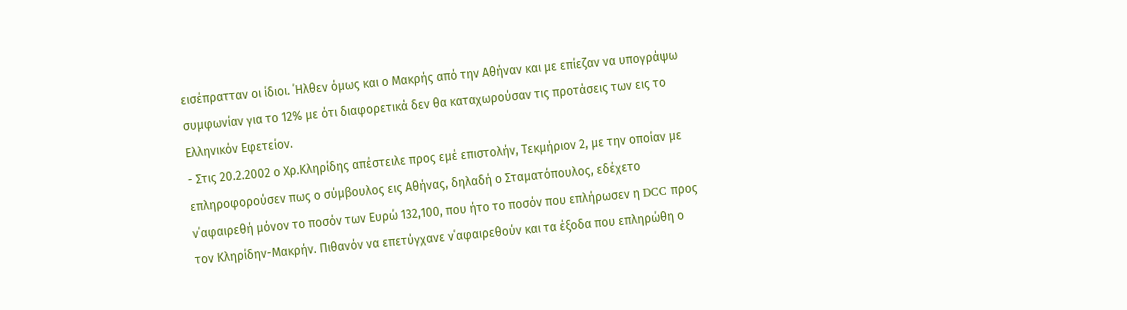εισέπρατταν οι ίδιοι. ΄Ηλθεν όμως και ο Μακρής από την Αθήναν και με επίεζαν να υπογράψω συμφωνίαν για το 12% με ότι διαφορετικά δεν θα καταχωρούσαν τις προτάσεις των εις το Ελληνικόν Εφετείον.
- Στις 20.2.2002 ο Χρ.Κληρίδης απέστειλε προς εμέ επιστολήν, Τεκμήριον 2, με την οποίαν με επληροφορούσεν πως ο σύμβουλος εις Αθήνας, δηλαδή ο Σταματόπουλος, εδέχετο ν΄αφαιρεθή μόνον το ποσόν των Ευρώ 132,100, που ήτο το ποσόν που επλήρωσεν η DCC προς τον Κληρίδην-Μακρήν. Πιθανόν να επετύγχανε ν΄αφαιρεθούν και τα έξοδα που επληρώθη ο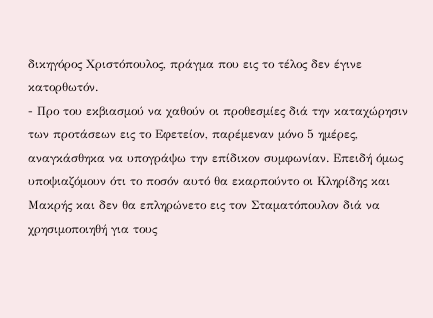δικηγόρος Χριστόπουλος, πράγμα που εις το τέλος δεν έγινε κατορθωτόν.
- Προ του εκβιασμού να χαθούν οι προθεσμίες διά την καταχώρησιν των προτάσεων εις το Εφετείον, παρέμεναν μόνο 5 ημέρες, αναγκάσθηκα να υπογράψω την επίδικον συμφωνίαν. Επειδή όμως υποψιαζόμουν ότι το ποσόν αυτό θα εκαρπούντο οι Κληρίδης και Μακρής και δεν θα επληρώνετο εις τον Σταματόπουλον διά να χρησιμοποιηθή για τους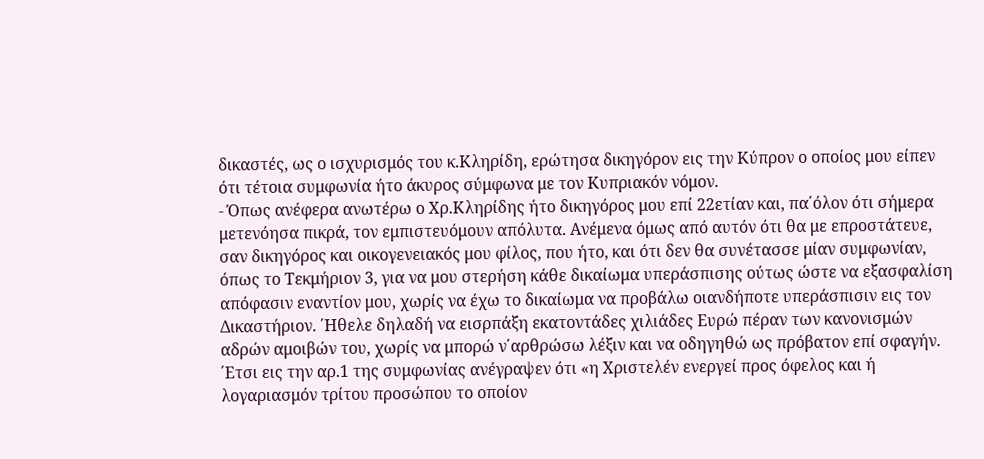δικαστές, ως ο ισχυρισμός του κ.Κληρίδη, ερώτησα δικηγόρον εις την Κύπρον ο οποίος μου είπεν ότι τέτοια συμφωνία ήτο άκυρος σύμφωνα με τον Κυπριακόν νόμον.
- Όπως ανέφερα ανωτέρω ο Χρ.Κληρίδης ήτο δικηγόρος μου επί 22ετίαν και, πα΄όλον ότι σήμερα μετενόησα πικρά, τον εμπιστευόμουν απόλυτα. Ανέμενα όμως από αυτόν ότι θα με επροστάτευε, σαν δικηγόρος και οικογενειακός μου φίλος, που ήτο, και ότι δεν θα συνέτασσε μίαν συμφωνίαν, όπως το Τεκμήριον 3, για να μου στερήση κάθε δικαίωμα υπεράσπισης ούτως ώστε να εξασφαλίση απόφασιν εναντίον μου, χωρίς να έχω το δικαίωμα να προβάλω οιανδήποτε υπεράσπισιν εις τον Δικαστήριον. ΄Ηθελε δηλαδή να εισρπάξη εκατοντάδες χιλιάδες Ευρώ πέραν των κανονισμών αδρών αμοιβών του, χωρίς να μπορώ ν΄αρθρώσω λέξιν και να οδηγηθώ ως πρόβατον επί σφαγήν. ΄Ετσι εις την αρ.1 της συμφωνίας ανέγραψεν ότι «η Χριστελέν ενεργεί προς όφελος και ή λογαριασμόν τρίτου προσώπου το οποίον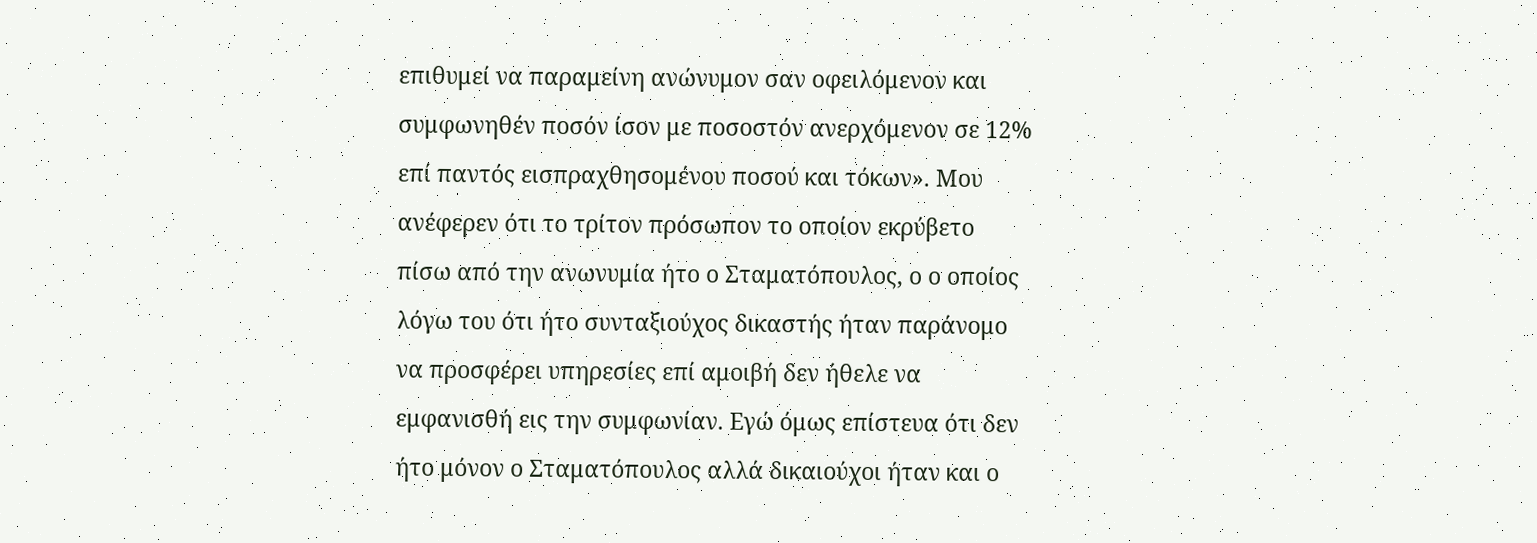επιθυμεί να παραμείνη ανώνυμον σαν οφειλόμενον και συμφωνηθέν ποσόν ίσον με ποσοστόν ανερχόμενον σε 12% επί παντός εισπραχθησομένου ποσού και τόκων». Μου ανέφερεν ότι το τρίτον πρόσωπον το οποίον εκρύβετο πίσω από την ανωνυμία ήτο ο Σταματόπουλος, ο ο οποίος λόγω του ότι ήτο συνταξιούχος δικαστής ήταν παράνομο να προσφέρει υπηρεσίες επί αμοιβή δεν ήθελε να εμφανισθή εις την συμφωνίαν. Εγώ όμως επίστευα ότι δεν ήτο μόνον ο Σταματόπουλος αλλά δικαιούχοι ήταν και ο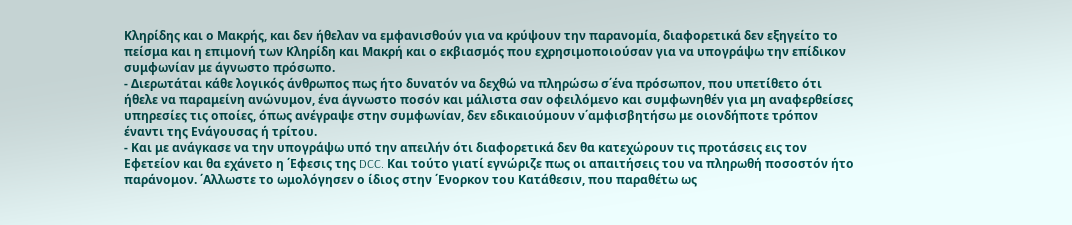Κληρίδης και ο Μακρής, και δεν ήθελαν να εμφανισθούν για να κρύψουν την παρανομία, διαφορετικά δεν εξηγείτο το πείσμα και η επιμονή των Κληρίδη και Μακρή και ο εκβιασμός που εχρησιμοποιούσαν για να υπογράψω την επίδικον συμφωνίαν με άγνωστο πρόσωπο.
- Διερωτάται κάθε λογικός άνθρωπος πως ήτο δυνατόν να δεχθώ να πληρώσω σ΄ένα πρόσωπον, που υπετίθετο ότι ήθελε να παραμείνη ανώνυμον, ένα άγνωστο ποσόν και μάλιστα σαν οφειλόμενο και συμφωνηθέν για μη αναφερθείσες υπηρεσίες τις οποίες, όπως ανέγραψε στην συμφωνίαν, δεν εδικαιούμουν ν΄αμφισβητήσω με οιονδήποτε τρόπον έναντι της Ενάγουσας ή τρίτου.
- Και με ανάγκασε να την υπογράψω υπό την απειλήν ότι διαφορετικά δεν θα κατεχώρουν τις προτάσεις εις τον Εφετείον και θα εχάνετο η ΄Εφεσις της DCC. Και τούτο γιατί εγνώριζε πως οι απαιτήσεις του να πληρωθή ποσοστόν ήτο παράνομον. ΄Αλλωστε το ωμολόγησεν ο ίδιος στην ΄Ενορκον του Κατάθεσιν, που παραθέτω ως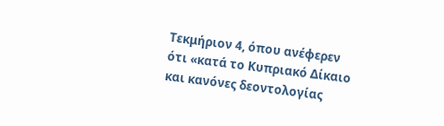Τεκμήριον 4, όπου ανέφερεν ότι «κατά το Κυπριακό Δίκαιο και κανόνες δεοντολογίας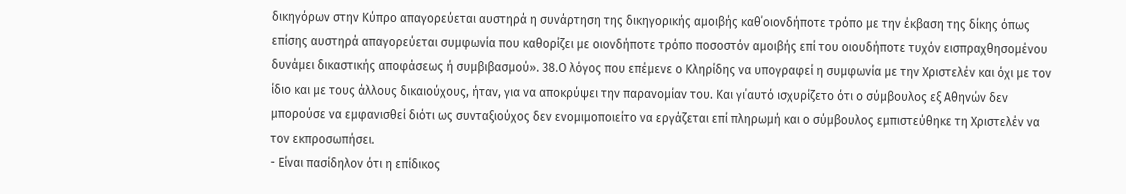δικηγόρων στην Κύπρο απαγορεύεται αυστηρά η συνάρτηση της δικηγορικής αμοιβής καθ΄οιονδήποτε τρόπο με την έκβαση της δίκης όπως επίσης αυστηρά απαγορεύεται συμφωνία που καθορίζει με οιονδήποτε τρόπο ποσοστόν αμοιβής επί του οιουδήποτε τυχόν εισπραχθησομένου δυνάμει δικαστικής αποφάσεως ή συμβιβασμού». 38.Ο λόγος που επέμενε ο Κληρίδης να υπογραφεί η συμφωνία με την Χριστελέν και όχι με τον ίδιο και με τους άλλους δικαιούχους, ήταν, για να αποκρύψει την παρανομίαν του. Και γι΄αυτό ισχυρίζετο ότι ο σύμβουλος εξ Αθηνών δεν μπορούσε να εμφανισθεί διότι ως συνταξιούχος δεν ενομιμοποιείτο να εργάζεται επί πληρωμή και ο σύμβουλος εμπιστεύθηκε τη Χριστελέν να τον εκπροσωπήσει.
- Είναι πασίδηλον ότι η επίδικος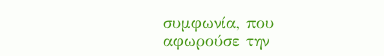συμφωνία, που αφωρούσε την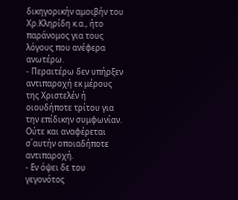δικηγορικήν αμοιβήν του Χρ.Κληρίδη κ.α., ήτο παράνομος για τους λόγους που ανέφερα ανωτέρω.
- Περαιτέρω δεν υπήρξεν αντιπαροχή εκ μέρους της Χριστελέν ή οιουδήποτε τρίτου για την επίδικην συμφωνίαν. Ούτε και αναφέρεται σ΄αυτήν οποιαδήποτε αντιπαροχή.
- Εν όψει δε του γεγονότος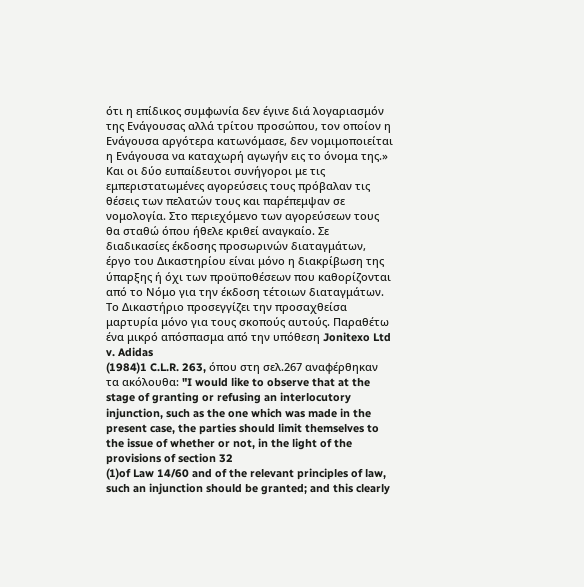ότι η επίδικος συμφωνία δεν έγινε διά λογαριασμόν της Ενάγουσας αλλά τρίτου προσώπου, τον οποίον η Ενάγουσα αργότερα κατωνόμασε, δεν νομιμοποιείται η Ενάγουσα να καταχωρή αγωγήν εις το όνομα της.» Και οι δύο ευπαίδευτοι συνήγοροι με τις εμπεριστατωμένες αγορεύσεις τους πρόβαλαν τις θέσεις των πελατών τους και παρέπεμψαν σε νομολογία. Στο περιεχόμενο των αγορεύσεων τους θα σταθώ όπου ήθελε κριθεί αναγκαίο. Σε διαδικασίες έκδοσης προσωρινών διαταγμάτων, έργο του Δικαστηρίου είναι μόνο η διακρίβωση της ύπαρξης ή όχι των προϋποθέσεων που καθορίζονται από το Νόμο για την έκδοση τέτοιων διαταγμάτων. Το Δικαστήριο προσεγγίζει την προσαχθείσα μαρτυρία μόνο για τους σκοπούς αυτούς. Παραθέτω ένα μικρό απόσπασμα από την υπόθεση Jonitexo Ltd v. Adidas
(1984)1 C.L.R. 263, όπου στη σελ.267 αναφέρθηκαν τα ακόλουθα: "I would like to observe that at the stage of granting or refusing an interlocutory injunction, such as the one which was made in the present case, the parties should limit themselves to the issue of whether or not, in the light of the provisions of section 32
(1)of Law 14/60 and of the relevant principles of law, such an injunction should be granted; and this clearly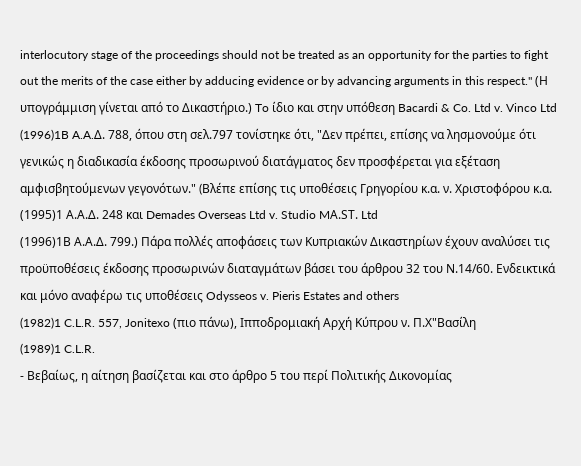interlocutory stage of the proceedings should not be treated as an opportunity for the parties to fight out the merits of the case either by adducing evidence or by advancing arguments in this respect." (Η υπογράμμιση γίνεται από το Δικαστήριο.) To ίδιο και στην υπόθεση Bacardi & Co. Ltd v. Vinco Ltd
(1996)1B A.A.Δ. 788, όπου στη σελ.797 τονίστηκε ότι, "Δεν πρέπει, επίσης να λησμονούμε ότι γενικώς η διαδικασία έκδοσης προσωρινού διατάγματος δεν προσφέρεται για εξέταση αμφισβητούμενων γεγονότων." (Bλέπε επίσης τις υποθέσεις Γρηγορίου κ.α. ν. Χριστοφόρου κ.α.
(1995)1 Α.Α.Δ. 248 και Demades Overseas Ltd v. Studio MΑ.SΤ. Ltd
(1996)1Β Α.Α.Δ. 799.) Πάρα πολλές αποφάσεις των Κυπριακών Δικαστηρίων έχουν αναλύσει τις προϋποθέσεις έκδοσης προσωρινών διαταγμάτων βάσει του άρθρου 32 του Ν.14/60. Ενδεικτικά και μόνο αναφέρω τις υποθέσεις Odysseos v. Pieris Estates and others
(1982)1 C.L.R. 557, Jonitexo (πιο πάνω), Ιπποδρομιακή Αρχή Κύπρου ν. Π.Χ"Βασίλη
(1989)1 C.L.R.
- Βεβαίως, η αίτηση βασίζεται και στο άρθρο 5 του περί Πολιτικής Δικονομίας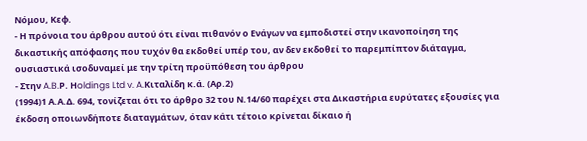Νόμου, Κεφ.
- Η πρόνοια του άρθρου αυτού ότι είναι πιθανόν ο Ενάγων να εμποδιστεί στην ικανοποίηση της δικαστικής απόφασης που τυχόν θα εκδοθεί υπέρ του, αν δεν εκδοθεί το παρεμπίπτον διάταγμα, ουσιαστικά ισοδυναμεί με την τρίτη προϋπόθεση του άρθρου
- Στην A.B.Ρ. Ηoldings Ltd v. A.Κιταλίδη κ.ά. (Αρ.2)
(1994)1 Α.Α.Δ. 694, τονίζεται ότι το άρθρο 32 του Ν.14/60 παρέχει στα Δικαστήρια ευρύτατες εξουσίες για έκδοση οποιωνδήποτε διαταγμάτων, όταν κάτι τέτοιο κρίνεται δίκαιο ή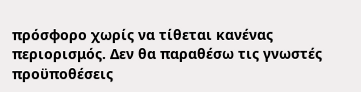πρόσφορο χωρίς να τίθεται κανένας περιορισμός. Δεν θα παραθέσω τις γνωστές προϋποθέσεις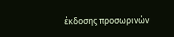έκδοσης προσωρινών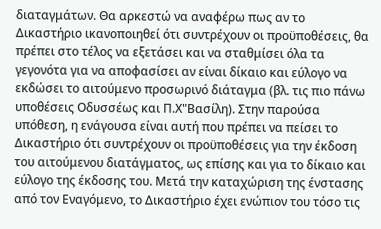διαταγμάτων. Θα αρκεστώ να αναφέρω πως αν το Δικαστήριο ικανοποιηθεί ότι συντρέχουν οι προϋποθέσεις, θα πρέπει στο τέλος να εξετάσει και να σταθμίσει όλα τα γεγονότα για να αποφασίσει αν είναι δίκαιο και εύλογο να εκδώσει το αιτούμενο προσωρινό διάταγμα (βλ. τις πιο πάνω υποθέσεις Οδυσσέως και Π.Χ"Βασίλη). Στην παρούσα υπόθεση, η ενάγουσα είναι αυτή που πρέπει να πείσει το Δικαστήριο ότι συντρέχουν οι προϋποθέσεις για την έκδοση του αιτούμενου διατάγματος, ως επίσης και για το δίκαιο και εύλογο της έκδοσης του. Μετά την καταχώριση της ένστασης από τον Εναγόμενο, το Δικαστήριο έχει ενώπιον του τόσο τις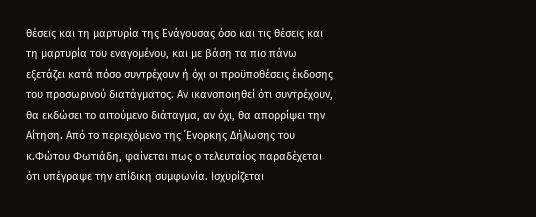θέσεις και τη μαρτυρία της Ενάγουσας όσο και τις θέσεις και τη μαρτυρία του εναγομένου, και με βάση τα πιο πάνω εξετάζει κατά πόσο συντρέχουν ή όχι οι προϋποθέσεις έκδοσης του προσωρινού διατάγματος. Αν ικανοποιηθεί ότι συντρέχουν, θα εκδώσει το αιτούμενο διάταγμα, αν όχι, θα απορρίψει την Αίτηση. Από το περιεχόμενο της ΄Ενορκης Δήλωσης του κ.Φώτου Φωτιάδη, φαίνεται πως ο τελευταίος παραδέχεται ότι υπέγραψε την επίδικη συμφωνία. Ισχυρίζεται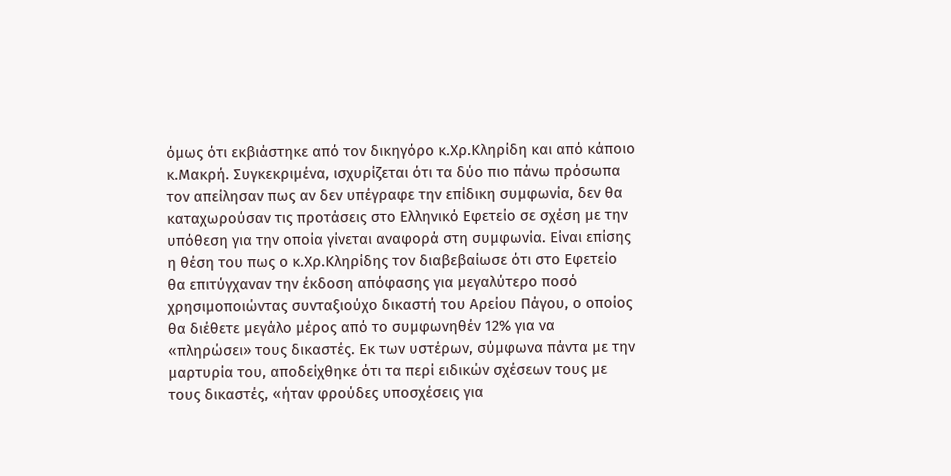όμως ότι εκβιάστηκε από τον δικηγόρο κ.Χρ.Κληρίδη και από κάποιο κ.Μακρή. Συγκεκριμένα, ισχυρίζεται ότι τα δύο πιο πάνω πρόσωπα τον απείλησαν πως αν δεν υπέγραφε την επίδικη συμφωνία, δεν θα καταχωρούσαν τις προτάσεις στο Ελληνικό Εφετείο σε σχέση με την υπόθεση για την οποία γίνεται αναφορά στη συμφωνία. Είναι επίσης η θέση του πως ο κ.Χρ.Κληρίδης τον διαβεβαίωσε ότι στο Εφετείο θα επιτύγχαναν την έκδοση απόφασης για μεγαλύτερο ποσό χρησιμοποιώντας συνταξιούχο δικαστή του Αρείου Πάγου, ο οποίος θα διέθετε μεγάλο μέρος από το συμφωνηθέν 12% για να «πληρώσει» τους δικαστές. Εκ των υστέρων, σύμφωνα πάντα με την μαρτυρία του, αποδείχθηκε ότι τα περί ειδικών σχέσεων τους με τους δικαστές, «ήταν φρούδες υποσχέσεις για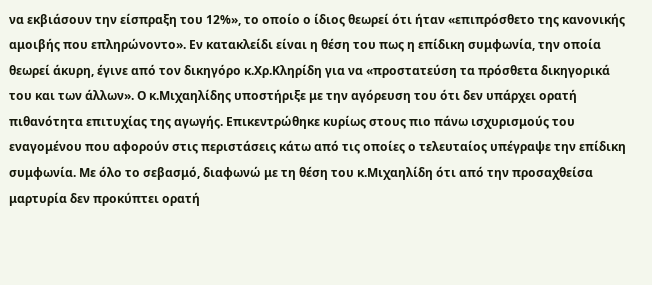να εκβιάσουν την είσπραξη του 12%», το οποίο ο ίδιος θεωρεί ότι ήταν «επιπρόσθετο της κανονικής αμοιβής που επληρώνοντο». Εν κατακλείδι είναι η θέση του πως η επίδικη συμφωνία, την οποία θεωρεί άκυρη, έγινε από τον δικηγόρο κ.Χρ.Κληρίδη για να «προστατεύση τα πρόσθετα δικηγορικά του και των άλλων». Ο κ.Μιχαηλίδης υποστήριξε με την αγόρευση του ότι δεν υπάρχει ορατή πιθανότητα επιτυχίας της αγωγής. Επικεντρώθηκε κυρίως στους πιο πάνω ισχυρισμούς του εναγομένου που αφορούν στις περιστάσεις κάτω από τις οποίες ο τελευταίος υπέγραψε την επίδικη συμφωνία. Με όλο το σεβασμό, διαφωνώ με τη θέση του κ.Μιχαηλίδη ότι από την προσαχθείσα μαρτυρία δεν προκύπτει ορατή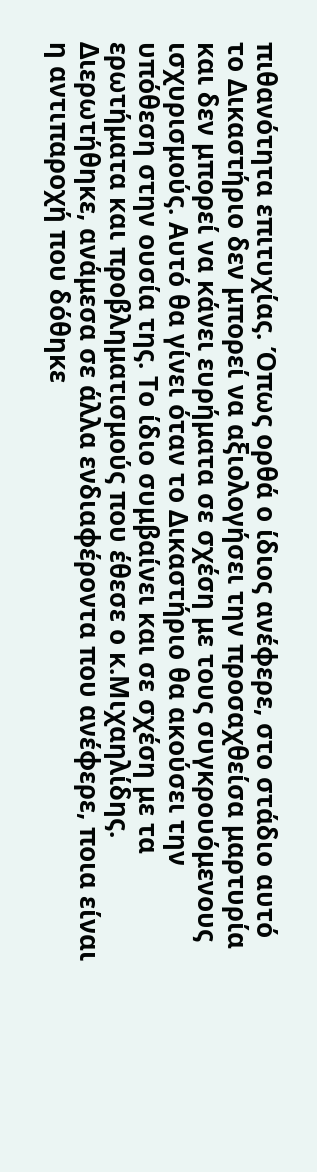πιθανότητα επιτυχίας. Όπως ορθά ο ίδιος ανέφερε, στο στάδιο αυτό το Δικαστήριο δεν μπορεί να αξιολογήσει την προσαχθείσα μαρτυρία και δεν μπορεί να κάνει ευρήματα σε σχέση με τους συγκρουόμενους ισχυρισμούς. Αυτό θα γίνει όταν το Δικαστήριο θα ακούσει την υπόθεση στην ουσία της. Το ίδιο συμβαίνει και σε σχέση με τα ερωτήματα και προβληματισμούς που έθεσε ο κ.Μιχαηλίδης. Διερωτήθηκε, ανάμεσα σε άλλα ενδιαφέροντα που ανέφερε, ποια είναι η αντιπαροχή που δόθηκε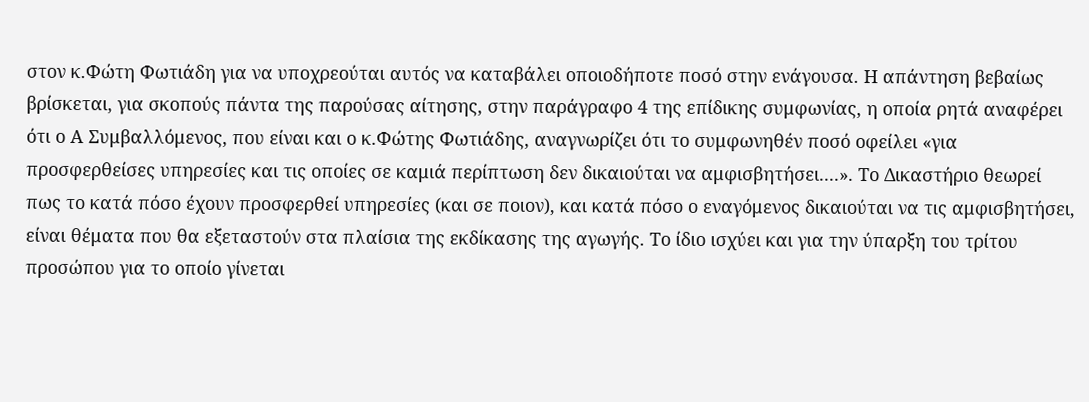στον κ.Φώτη Φωτιάδη για να υποχρεούται αυτός να καταβάλει οποιοδήποτε ποσό στην ενάγουσα. Η απάντηση βεβαίως βρίσκεται, για σκοπούς πάντα της παρούσας αίτησης, στην παράγραφο 4 της επίδικης συμφωνίας, η οποία ρητά αναφέρει ότι ο Α Συμβαλλόμενος, που είναι και ο κ.Φώτης Φωτιάδης, αναγνωρίζει ότι το συμφωνηθέν ποσό οφείλει «για προσφερθείσες υπηρεσίες και τις οποίες σε καμιά περίπτωση δεν δικαιούται να αμφισβητήσει....». Το Δικαστήριο θεωρεί πως το κατά πόσο έχουν προσφερθεί υπηρεσίες (και σε ποιον), και κατά πόσο ο εναγόμενος δικαιούται να τις αμφισβητήσει, είναι θέματα που θα εξεταστούν στα πλαίσια της εκδίκασης της αγωγής. Το ίδιο ισχύει και για την ύπαρξη του τρίτου προσώπου για το οποίο γίνεται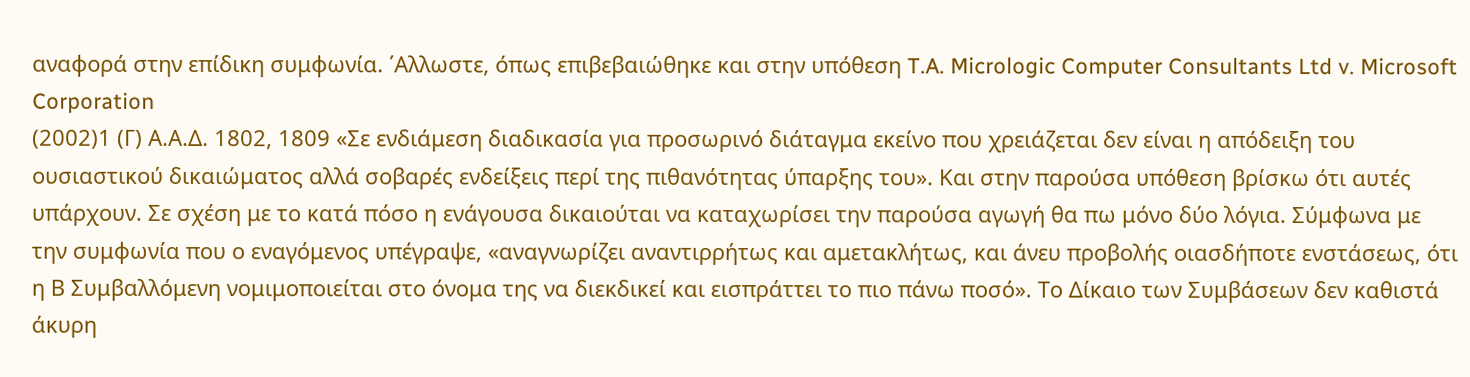αναφορά στην επίδικη συμφωνία. ΄Αλλωστε, όπως επιβεβαιώθηκε και στην υπόθεση T.A. Micrologic Computer Consultants Ltd v. Microsoft Corporation
(2002)1 (Γ) Α.Α.Δ. 1802, 1809 «Σε ενδιάμεση διαδικασία για προσωρινό διάταγμα εκείνο που χρειάζεται δεν είναι η απόδειξη του ουσιαστικού δικαιώματος αλλά σοβαρές ενδείξεις περί της πιθανότητας ύπαρξης του». Και στην παρούσα υπόθεση βρίσκω ότι αυτές υπάρχουν. Σε σχέση με το κατά πόσο η ενάγουσα δικαιούται να καταχωρίσει την παρούσα αγωγή θα πω μόνο δύο λόγια. Σύμφωνα με την συμφωνία που ο εναγόμενος υπέγραψε, «αναγνωρίζει αναντιρρήτως και αμετακλήτως, και άνευ προβολής οιασδήποτε ενστάσεως, ότι η Β Συμβαλλόμενη νομιμοποιείται στο όνομα της να διεκδικεί και εισπράττει το πιο πάνω ποσό». Το Δίκαιο των Συμβάσεων δεν καθιστά άκυρη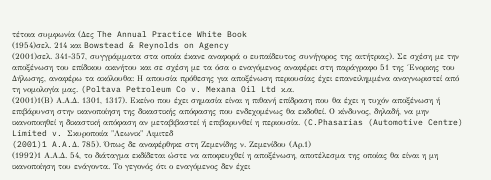τέτοια συμφωνία (Δες The Annual Practice White Book
(1954)σελ. 214 και Bowstead & Reynolds on Agency
(2001)σελ. 341-357, συγγράμματα στα οποία έκανε αναφορά ο ευπαίδευτος συνήγορος της αιτήτριας). Σε σχέση με την αποξένωση του επίδικου ακινήτου και σε σχέση με τα όσα ο εναγόμενος αναφέρει στη παράγραφο 51 της ΄Ενορκης του Δήλωσης, αναφέρω τα ακόλουθα: Η απουσία πρόθεσης για αποξένωση περιουσίας έχει επανειλημμένα αναγνωριστεί από τη νομολογία μας. (Poltava Petroleum Co v. Mexana Oil Ltd κ.α.
(2001)1(Β) Α.Α.Δ. 1301, 1317). Εκείνο που έχει σημασία είναι η πιθανή επίδραση που θα έχει η τυχόν αποξένωση ή επιβάρυνση στην ικανοποίηση της δικαστικής απόφασης που ενδεχομένως θα εκδοθεί. Ο κίνδυνος, δηλαδή, να μην ικανοποιηθεί η δικαστική απόφαση αν μεταβιβαστεί ή επιβαρυνθεί η περιουσία. (C.Phasarias (Automotive Centre) Limited v. Σκυροποιία "Λεωνικ" Λιμιτεδ
(2001)1 A.A.Δ. 785). Όπως δε αναφέρθηκε στη Ζεμενίδης ν. Ζεμενίδου (Αρ.1)
(1992)1 Α.Α.Δ. 54, το διάταγμα εκδίδεται ώστε να αποφευχθεί η αποξένωση, αποτέλεσμα της οποίας θα είναι η μη ικανοποίηση του ενάγοντα. Το γεγονός ότι ο εναγόμενος δεν έχει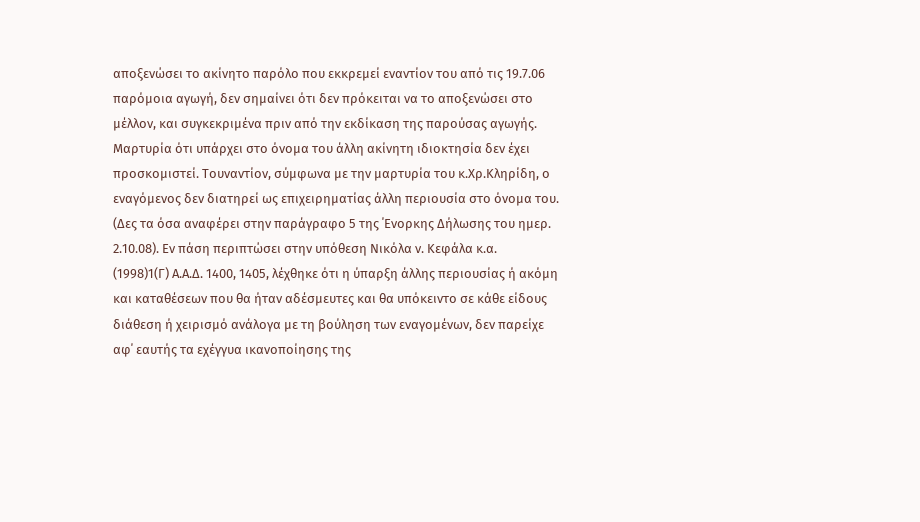αποξενώσει το ακίνητο παρόλο που εκκρεμεί εναντίον του από τις 19.7.06 παρόμοια αγωγή, δεν σημαίνει ότι δεν πρόκειται να το αποξενώσει στο μέλλον, και συγκεκριμένα πριν από την εκδίκαση της παρούσας αγωγής. Μαρτυρία ότι υπάρχει στο όνομα του άλλη ακίνητη ιδιοκτησία δεν έχει προσκομιστεί. Τουναντίον, σύμφωνα με την μαρτυρία του κ.Χρ.Κληρίδη, ο εναγόμενος δεν διατηρεί ως επιχειρηματίας άλλη περιουσία στο όνομα του. (Δες τα όσα αναφέρει στην παράγραφο 5 της ΄Ενορκης Δήλωσης του ημερ. 2.10.08). Εν πάση περιπτώσει στην υπόθεση Νικόλα ν. Κεφάλα κ.α.
(1998)1(Γ) Α.Α.Δ. 1400, 1405, λέχθηκε ότι η ύπαρξη άλλης περιουσίας ή ακόμη και καταθέσεων που θα ήταν αδέσμευτες και θα υπόκειντο σε κάθε είδους διάθεση ή χειρισμό ανάλογα με τη βούληση των εναγομένων, δεν παρείχε αφ΄ εαυτής τα εχέγγυα ικανοποίησης της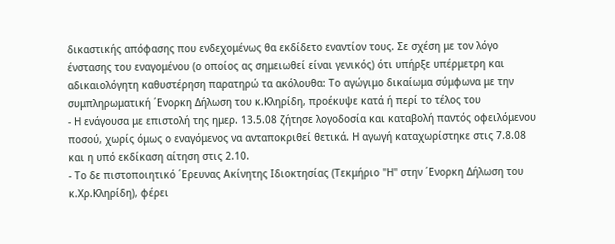δικαστικής απόφασης που ενδεχομένως θα εκδίδετο εναντίον τους. Σε σχέση με τον λόγο ένστασης του εναγομένου (ο οποίος ας σημειωθεί είναι γενικός) ότι υπήρξε υπέρμετρη και αδικαιολόγητη καθυστέρηση παρατηρώ τα ακόλουθα: Το αγώγιμο δικαίωμα σύμφωνα με την συμπληρωματική ΄Ενορκη Δήλωση του κ.Κληρίδη, προέκυψε κατά ή περί το τέλος του
- Η ενάγουσα με επιστολή της ημερ. 13.5.08 ζήτησε λογοδοσία και καταβολή παντός οφειλόμενου ποσού, χωρίς όμως ο εναγόμενος να ανταποκριθεί θετικά. Η αγωγή καταχωρίστηκε στις 7.8.08 και η υπό εκδίκαση αίτηση στις 2.10.
- Το δε πιστοποιητικό ΄Ερευνας Ακίνητης Ιδιοκτησίας (Τεκμήριο "Η" στην ΄Ενορκη Δήλωση του κ.Χρ.Κληρίδη), φέρει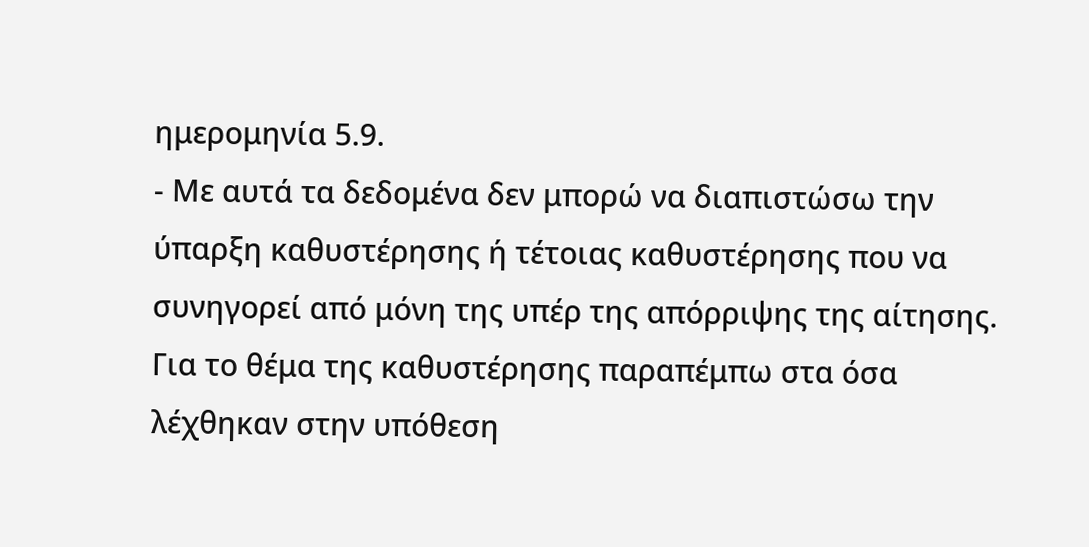ημερομηνία 5.9.
- Με αυτά τα δεδομένα δεν μπορώ να διαπιστώσω την ύπαρξη καθυστέρησης ή τέτοιας καθυστέρησης που να συνηγορεί από μόνη της υπέρ της απόρριψης της αίτησης. Για το θέμα της καθυστέρησης παραπέμπω στα όσα λέχθηκαν στην υπόθεση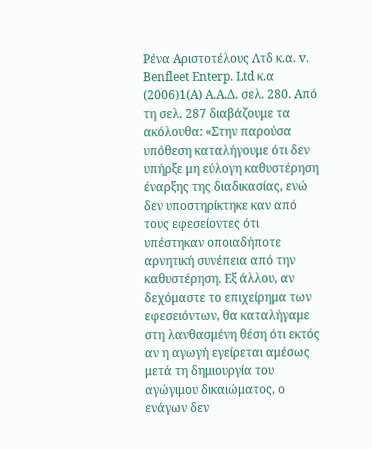Ρένα Αριστοτέλους Λτδ κ.α. v. Benfleet Enterp. Ltd κ.α
(2006)1(Α) Α.Α.Δ. σελ. 280. Από τη σελ. 287 διαβάζουμε τα ακόλουθα: «Στην παρούσα υπόθεση καταλήγουμε ότι δεν υπήρξε μη εύλογη καθυστέρηση έναρξης της διαδικασίας, ενώ δεν υποστηρίκτηκε καν από τους εφεσείοντες ότι υπέστηκαν οποιαδήποτε αρνητική συνέπεια από την καθυστέρηση. Εξ άλλου, αν δεχόμαστε το επιχείρημα των εφεσειόντων, θα καταλήγαμε στη λανθασμένη θέση ότι εκτός αν η αγωγή εγείρεται αμέσως μετά τη δημιουργία του αγώγιμου δικαιώματος, ο ενάγων δεν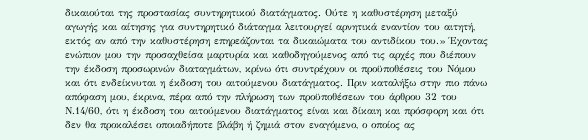δικαιούται της προστασίας συντηρητικού διατάγματος. Ούτε η καθυστέρηση μεταξύ αγωγής και αίτησης για συντηρητικό διάταγμα λειτουργεί αρνητικά εναντίον του αιτητή, εκτός αν από την καθυστέρηση επηρεάζονται τα δικαιώματα του αντιδίκου του.» Έχοντας ενώπιον μου την προσαχθείσα μαρτυρία και καθοδηγούμενος από τις αρχές που διέπουν την έκδοση προσωρινών διαταγμάτων, κρίνω ότι συντρέχουν οι προϋποθέσεις του Νόμου και ότι ενδείκνυται η έκδοση του αιτούμενου διατάγματος. Πριν καταλήξω στην πιο πάνω απόφαση μου, έκρινα, πέρα από την πλήρωση των προϋποθέσεων του άρθρου 32 του Ν.14/60, ότι η έκδοση του αιτούμενου διατάγματος είναι και δίκαιη και πρόσφορη και ότι δεν θα προκαλέσει οποιαδήποτε βλάβη ή ζημιά στον εναγόμενο, ο οποίος ας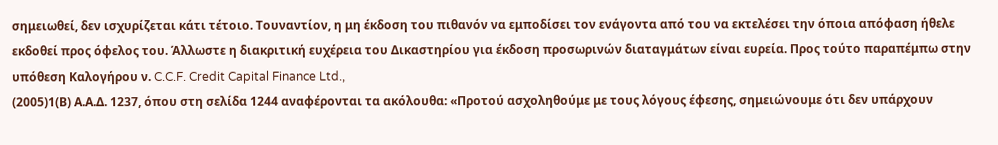σημειωθεί, δεν ισχυρίζεται κάτι τέτοιο. Τουναντίον, η μη έκδοση του πιθανόν να εμποδίσει τον ενάγοντα από του να εκτελέσει την όποια απόφαση ήθελε εκδοθεί προς όφελος του. Άλλωστε η διακριτική ευχέρεια του Δικαστηρίου για έκδοση προσωρινών διαταγμάτων είναι ευρεία. Προς τούτο παραπέμπω στην υπόθεση Καλογήρου ν. C.C.F. Credit Capital Finance Ltd.,
(2005)1(Β) Α.Α.Δ. 1237, όπου στη σελίδα 1244 αναφέρονται τα ακόλουθα: «Προτού ασχοληθούμε με τους λόγους έφεσης, σημειώνουμε ότι δεν υπάρχουν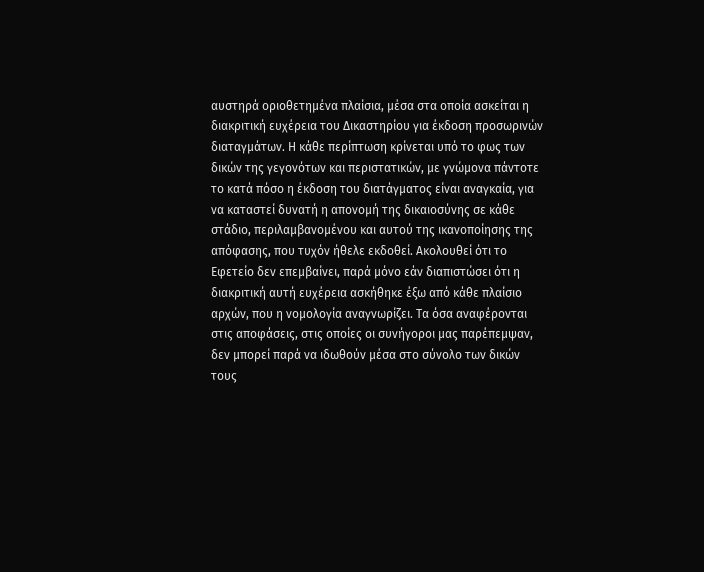αυστηρά οριοθετημένα πλαίσια, μέσα στα οποία ασκείται η διακριτική ευχέρεια του Δικαστηρίου για έκδοση προσωρινών διαταγμάτων. Η κάθε περίπτωση κρίνεται υπό το φως των δικών της γεγονότων και περιστατικών, με γνώμονα πάντοτε το κατά πόσο η έκδοση του διατάγματος είναι αναγκαία, για να καταστεί δυνατή η απονομή της δικαιοσύνης σε κάθε στάδιο, περιλαμβανομένου και αυτού της ικανοποίησης της απόφασης, που τυχόν ήθελε εκδοθεί. Ακολουθεί ότι το Εφετείο δεν επεμβαίνει, παρά μόνο εάν διαπιστώσει ότι η διακριτική αυτή ευχέρεια ασκήθηκε έξω από κάθε πλαίσιο αρχών, που η νομολογία αναγνωρίζει. Τα όσα αναφέρονται στις αποφάσεις, στις οποίες οι συνήγοροι μας παρέπεμψαν, δεν μπορεί παρά να ιδωθούν μέσα στο σύνολο των δικών τους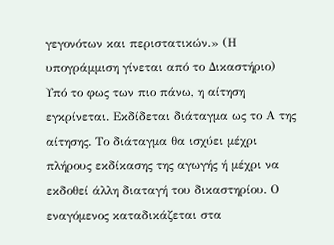γεγονότων και περιστατικών.» (Η υπογράμμιση γίνεται από το Δικαστήριο) Υπό το φως των πιο πάνω, η αίτηση εγκρίνεται. Εκδίδεται διάταγμα ως το Α της αίτησης. Το διάταγμα θα ισχύει μέχρι πλήρους εκδίκασης της αγωγής ή μέχρι να εκδοθεί άλλη διαταγή του δικαστηρίου. Ο εναγόμενος καταδικάζεται στα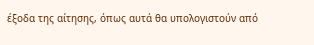έξοδα της αίτησης, όπως αυτά θα υπολογιστούν από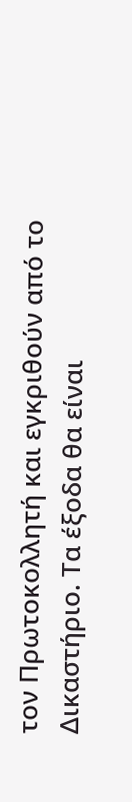τον Πρωτοκολλητή και εγκριθούν από το Δικαστήριο. Τα έξοδα θα είναι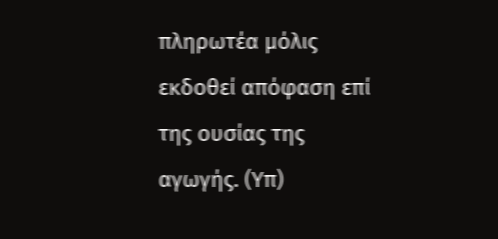πληρωτέα μόλις εκδοθεί απόφαση επί της ουσίας της αγωγής. (Υπ)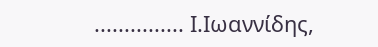............... Ι.Ιωαννίδης,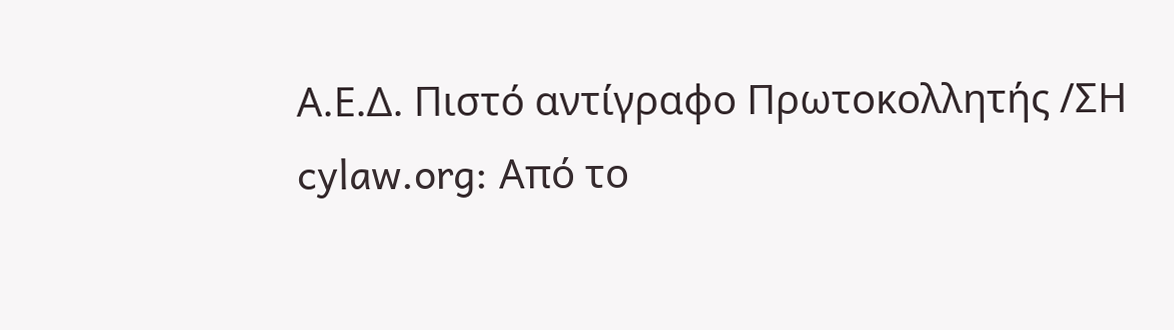Α.Ε.Δ. Πιστό αντίγραφο Πρωτοκολλητής /ΣΗ cylaw.org: Από το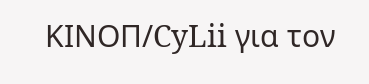ΚΙΝOΠ/CyLii για τον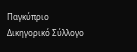Παγκύπριο Δικηγορικό Σύλλογο